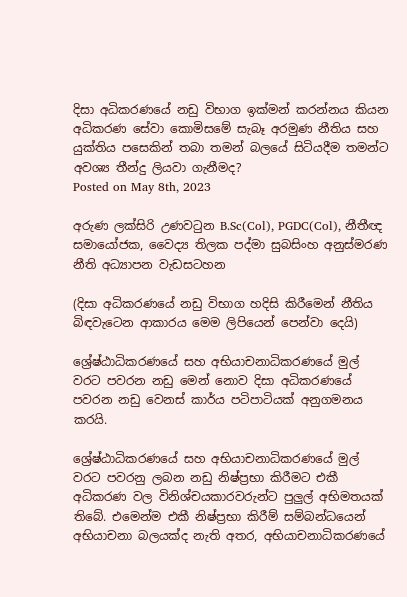දිසා අධිකරණයේ නඩු විභාග ඉක්මන් කරන්නය කියන අධිකරණ සේවා කොමිසමේ සැබෑ අරමුණ නීතිය සහ යුක්තිය පසෙකින් තබා තමන් බලයේ සිටියදීම තමන්ට අවශ්‍ය තීන්දු ලියවා ගැනීමද?
Posted on May 8th, 2023

අරුණ ලක්සිරි උණවටුන B.Sc(Col), PGDC(Col), නීතීඥ සමායෝජක, වෛද්‍ය තිලක පද්මා සුබසිංහ අනුස්මරණ නීති අධ්‍යාපන වැඩසටහන

(දිසා අධිකරණයේ නඩු විභාග හදිසි කිරීමෙන් නීතිය බිඳවැටෙන ආකාරය මෙම ලිපියෙන් පෙන්වා දෙයි)

ශ්‍රේෂ්ඨාධිකරණයේ සහ අභියාචනාධිකරණයේ මුල් වරට පවරන නඩු මෙන් නොව දිසා අධිකරණයේ පවරන නඩු වෙනස් කාර්ය පටිපාටියක් අනුගමනය කරයි.

ශ්‍රේෂ්ඨාධිකරණයේ සහ අභියාචනාධිකරණයේ මුල් වරට පවරනු ලබන නඩු නිෂ්ප්‍රභා කිරීමට එකී අධිකරණ වල විනිශ්චයකාරවරුන්ට පුලුල් අභිමතයක් තිබේ. එමෙන්ම එකී නිෂ්ප්‍රභා කිරීම් සම්බන්ධයෙන් අභියාචනා බලයක්ද නැති අතර, අභියාචනාධිකරණයේ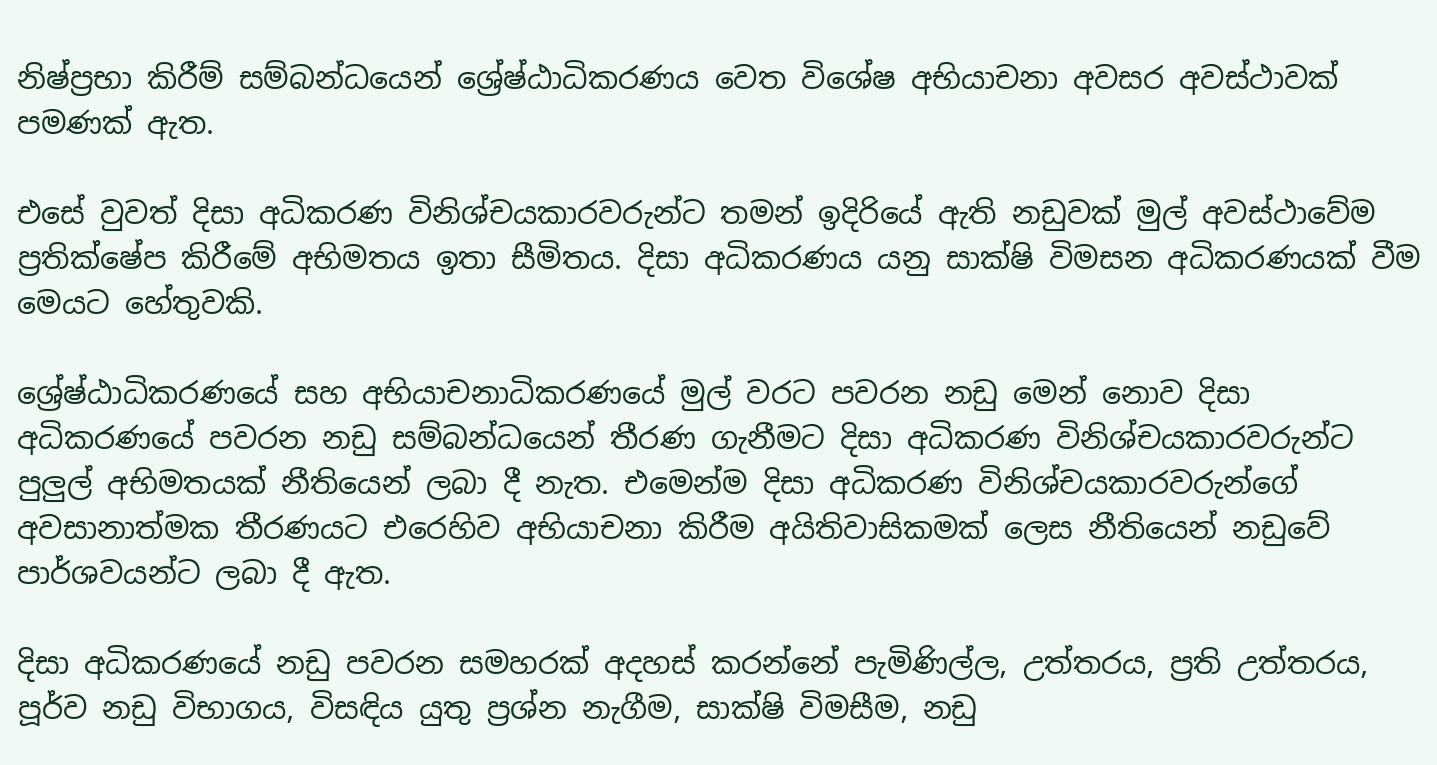නිෂ්ප්‍රභා කිරීම් සම්බන්ධයෙන් ශ්‍රේෂ්ඨාධිකරණය වෙත විශේෂ අභියාචනා අවසර අවස්‍ථාවක් පමණක් ඇත.

එසේ වුවත් දිසා අධිකරණ විනිශ්චයකාරවරුන්ට තමන් ඉදිරියේ ඇති නඩුවක් මුල් අවස්ථාවේම ප්‍රතික්ෂේප කිරීමේ අභිමතය ඉතා සීමිතය. දිසා අධිකරණය යනු සාක්ෂි විමසන අධිකරණයක් වීම මෙයට හේතුවකි.

ශ්‍රේෂ්ඨාධිකරණයේ සහ අභියාචනාධිකරණයේ මුල් වරට පවරන නඩු මෙන් නොව දිසා අධිකරණයේ පවරන නඩු සම්බන්ධයෙන් තීරණ ගැනීමට දිසා අධිකරණ විනිශ්චයකාරවරුන්ට පුලුල් අභිමතයක් නීතියෙන් ලබා දී නැත. එමෙන්ම දිසා අධිකරණ විනිශ්චයකාරවරුන්ගේ අවසානාත්මක තීරණයට එරෙහිව අභියාචනා කිරීම අයිතිවාසිකමක් ලෙස නීතියෙන් නඩුවේ පාර්ශවයන්ට ලබා දී ඇත.

දිසා අධිකරණයේ නඩු පවරන සමහරක් අදහස් කරන්නේ පැමිණිල්ල, උත්තරය, ප්‍රති උත්තරය, පූර්ව නඩු විභාගය, විසඳිය යුතු ප්‍රශ්න නැගීම, සාක්ෂි විමසීම, නඩු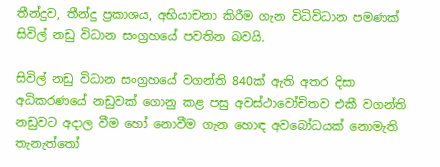තීන්දුව, තීන්දු ප්‍රකාශය, අභියාචනා කිරීම ගැන විධිවිධාන පමණක් සිවිල් නඩු විධාන සංග්‍රහයේ පවතින බවයි.

සිවිල් නඩු විධාන සංග්‍රහයේ වගන්ති 840ක් ඇති අතර දිසා අධිකරණයේ නඩුවක් ගොනු කළ පසු අවස්ථාවෝචිතව එකී වගන්ති නඩුවට අදාල වීම හෝ නොවීම ගැන හොඳ අවබෝධයක් නොමැති තැනැත්තෝ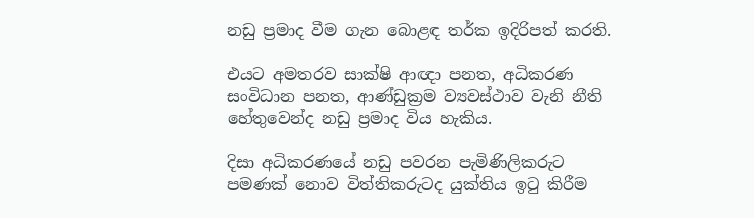නඩු ප්‍රමාද වීම ගැන බොළඳ තර්ක ඉදිරිපත් කරති.

එයට අමතරව සාක්ෂි ආඥා පනත, අධිකරණ සංවිධාන පනත, ආණ්ඩුක්‍රම ව්‍යවස්ථාව වැනි නීති හේතුවෙන්ද නඩු ප්‍රමාද විය හැකිය.

දිසා අධිකරණයේ නඩු පවරන පැමිණිලිකරුට පමණක් නොව විත්තිකරුටද යුක්තිය ඉටු කිරීම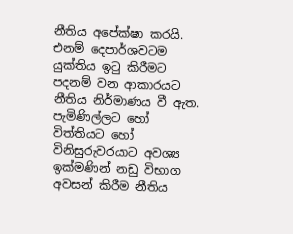නීතිය අපේක්ෂා කරයි. එනම් දෙපාර්ශවටම යුක්තිය ඉටු කිරීමට පදනම් වන ආකාරයට නීතිය නිර්මාණය වී ඇත. පැමිණිල්ලට හෝ විත්තියට හෝ විනිසුරුවරයාට අවශ්‍ය ඉක්මණින් නඩු විභාග අවසන් කිරීම නීතිය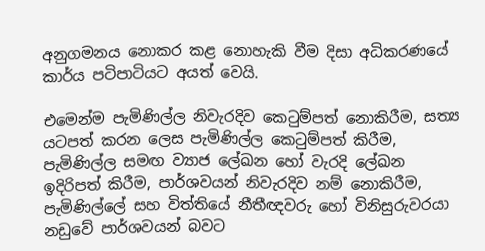අනුගමනය නොකර කළ නොහැකි වීම දිසා අධිකරණයේ කාර්ය පටිපාටියට අයත් වෙයි.

එමෙන්ම පැමිණිල්ල නිවැරදිව කෙටුම්පත් නොකිරීම, සත්‍ය යටපත් කරන ලෙස පැමිණිල්ල කෙටුම්පත් කිරීම, පැමිණිල්ල සමඟ ව්‍යාජ ලේඛන හෝ වැරදි ලේඛන ඉදිරිපත් කිරීම, පාර්ශවයන් නිවැරදිව නම් නොකිරීම,  පැමිණිල්ලේ සහ විත්තියේ නීතීඥවරු හෝ විනිසුරුවරයා නඩුවේ පාර්ශවයන් බවට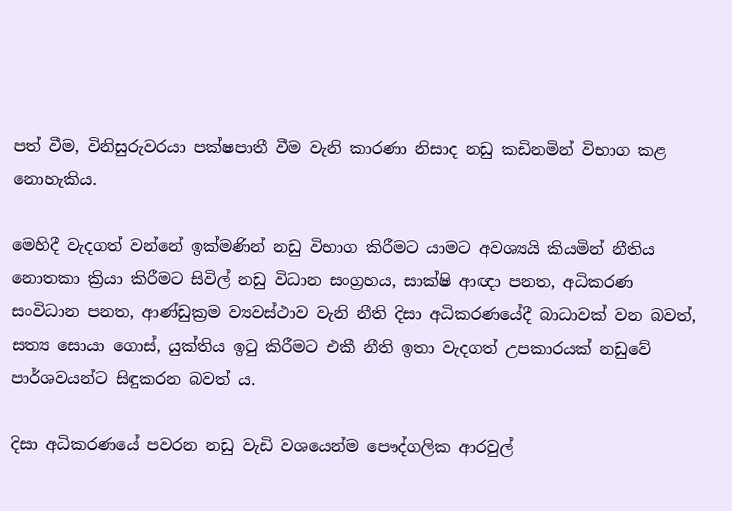පත් වීම, විනිසුරුවරයා පක්ෂපාතී වීම වැනි කාරණා නිසාද නඩු කඩිනමින් විභාග කළ නොහැකිය.

මෙහිදී වැදගත් වන්නේ ඉක්මණින් නඩු විභාග කිරීමට යාමට අවශ්‍යයි කියමින් නීතිය නොතකා ක්‍රියා කිරීමට සිවිල් නඩු විධාන සංග්‍රහය, සාක්ෂි ආඥා පනත, අධිකරණ සංවිධාන පනත, ආණ්ඩුක්‍රම ව්‍යවස්ථාව වැනි නීති දිසා අධිකරණයේදී බාධාවක් වන බවත්, සත්‍ය සොයා ගොස්, යුක්තිය ඉටු කිරීමට එකී නීති ඉතා වැදගත් උපකාරයක් නඩුවේ පාර්ශවයන්ට සිඳුකරන බවත් ය.

දිසා අධිකරණයේ පවරන නඩු වැඩි වශයෙන්ම පෞද්ගලික ආරවුල්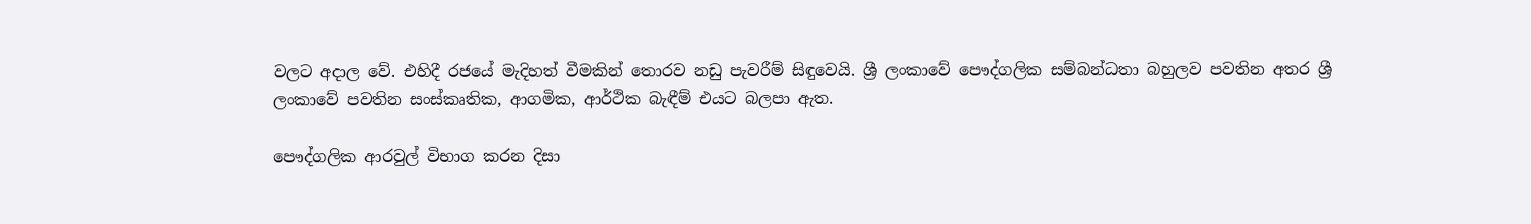වලට අදාල වේ. එහිදී රජයේ මැදිහත් වීමකින් තොරව නඩු පැවරීම් සිඳුවෙයි. ශ්‍රී ලංකාවේ පෞද්ගලික සම්බන්ධතා බහුලව පවතින අතර ශ්‍රී ලංකාවේ පවතින සංස්කෘතික, ආගමික, ආර්ථික බැඳීම් එයට බලපා ඇත.

පෞද්ගලික ආරවුල් විභාග කරන දිසා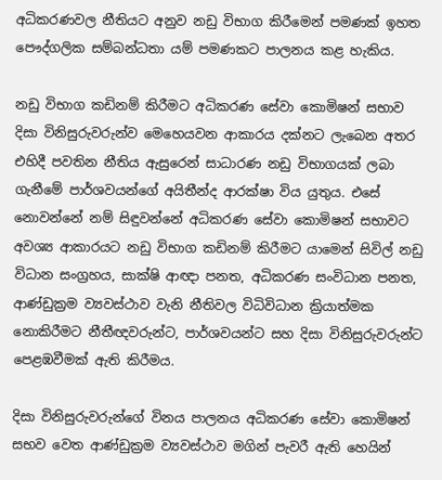අධිකරණවල නීතියට අනුව නඩු විභාග කිරීමෙන් පමණක් ඉහත පෞද්ගලික සම්බන්ධතා යම් පමණකට පාලනය කළ හැකිය.

නඩු විභාග කඩිනම් කිරීමට අධිකරණ සේවා කොමිෂන් සභාව දිසා විනිසුරුවරුන්ව මෙහෙයවන ආකාරය දක්නට ලැබෙන අතර එහිදී පවතින නීතිය ඇසුරෙන් සාධාරණ නඩු විභාගයක් ලබා ගැනීමේ පාර්ශවයන්ගේ අයිතීන්ද ආරක්ෂා විය යුතුය. එසේ නොවන්නේ නම් සිඳුවන්නේ අධිකරණ සේවා කොමිෂන් සභාවට අවශ්‍ය ආකාරයට නඩු විභාග කඩිනම් කිරීමට යාමෙන් සිවිල් නඩු විධාන සංග්‍රහය, සාක්ෂි ආඥා පනත, අධිකරණ සංවිධාන පනත, ආණ්ඩුක්‍රම ව්‍යවස්ථාව වැනි නීතිවල විධිවිධාන ක්‍රියාත්මක නොකිරීමට නීතීඥවරුන්ට, පාර්ශවයන්ට සහ දිසා විනිසුරුවරුන්ට පෙළඹවීමක් ඇති කිරීමය.

දිසා විනිසුරුවරුන්ගේ විනය පාලනය අධිකරණ සේවා කොමිෂන් සභ‍ව වෙත ආණ්ඩුක්‍රම ව්‍යවස්ථාව මගින් පැවරී ඇති හෙයින්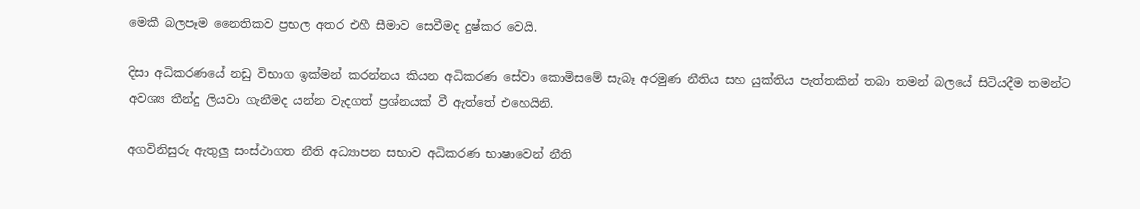මෙකී බලපෑම නෛතිකව ප්‍රභල අතර එහී සීමාව සෙවීමද දුෂ්කර වෙයි.

දිසා අධිකරණයේ නඩු විභාග ඉක්මන් කරන්නය කියන අධිකරණ සේවා කොමිසමේ සැබෑ අරමුණ නීතිය සහ යුක්තිය පැත්තකින් තබා තමන් බලයේ සිටියදීම තමන්ට අවශ්‍ය තීන්දු ලියවා ගැනීමද යන්න වැදගත් ප්‍රශ්නයක් වී ඇත්තේ එහෙයිනි.

අගවිනිසුරු ඇතුලු සංස්ථාගත නීති අධ්‍යාපන සභාව අධිකරණ භාෂාවෙන් නීති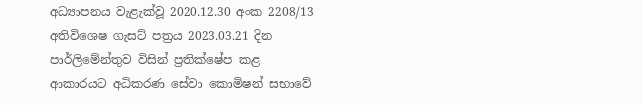අධ්‍යාපනය වැළැක්වූ 2020.12.30 අංක 2208/13 අතිවිශෙෂ ගැසට් පත්‍රය 2023.03.21 දින පාර්ලිමේන්තුව විසින් ප්‍රතික්ෂේප කළ ආකාරයට අධිකරණ සේවා කොමිෂන් සභාවේ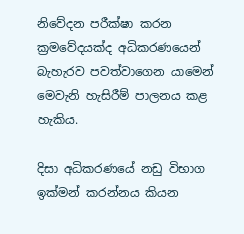නිවේදන පරීක්ෂා කරන ක්‍රමවේදයක්ද අධිකරණයෙන් බැහැරව පවත්වාගෙන යාමෙන් මෙවැනි හැසිරීම් පාලනය කළ හැකිය.

දිසා අධිකරණයේ නඩු විභාග ඉක්මන් කරන්නය කියන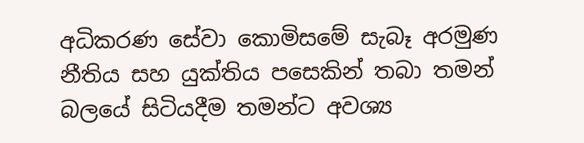අධිකරණ සේවා කොමිසමේ සැබෑ අරමුණ නීතිය සහ යුක්තිය පසෙකින් තබා තමන් බලයේ සිටියදීම තමන්ට අවශ්‍ය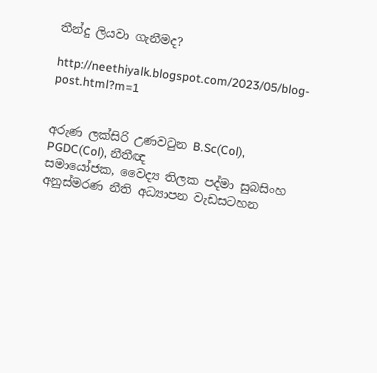තීන්දු ලියවා ගැනීමද?

http://neethiyalk.blogspot.com/2023/05/blog-post.html?m=1


අරුණ ලක්සිරි උණවටුන B.Sc(Col), PGDC(Col), නීතීඥ
සමායෝජක, වෛද්‍ය තිලක පද්මා සුබසිංහ අනුස්මරණ නීති අධ්‍යාපන වැඩසටහන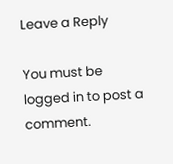Leave a Reply

You must be logged in to post a comment.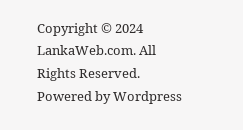Copyright © 2024 LankaWeb.com. All Rights Reserved. Powered by Wordpress